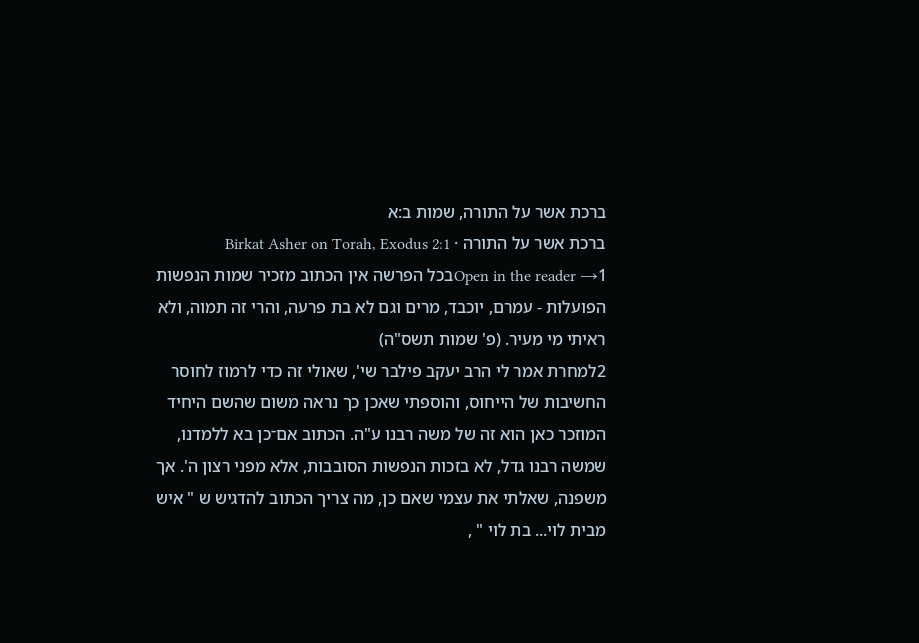ברכת אשר על התורה, שמות ב:א
ברכת אשר על התורה · Birkat Asher on Torah, Exodus 2:1
Open in the reader →1בכל הפרשה אין הכתוב מזכיר שמות הנפשות הפועלות - עמרם, יוכבד, מרים וגם לא בת פרעה, והרי זה תמוה, ולא ראיתי מי מעיר. (פ' שמות תשס"ה)
2למחרת אמר לי הרב יעקב פילבר שי', שאולי זה כדי לרמוז לחוסר החשיבות של הייחוס, והוספתי שאכן כך נראה משום שהשם היחיד המוזכר כאן הוא זה של משה רבנו ע"ה. הכתוב אם־כן בא ללמדנו, שמשה רבנו גדל, לא בזכות הנפשות הסובבות, אלא מפני רצון ה'. אך משפנה, שאלתי את עצמי שאם כן, מה צריך הכתוב להדגיש ש " איש מבית לוי... בת לוי " ,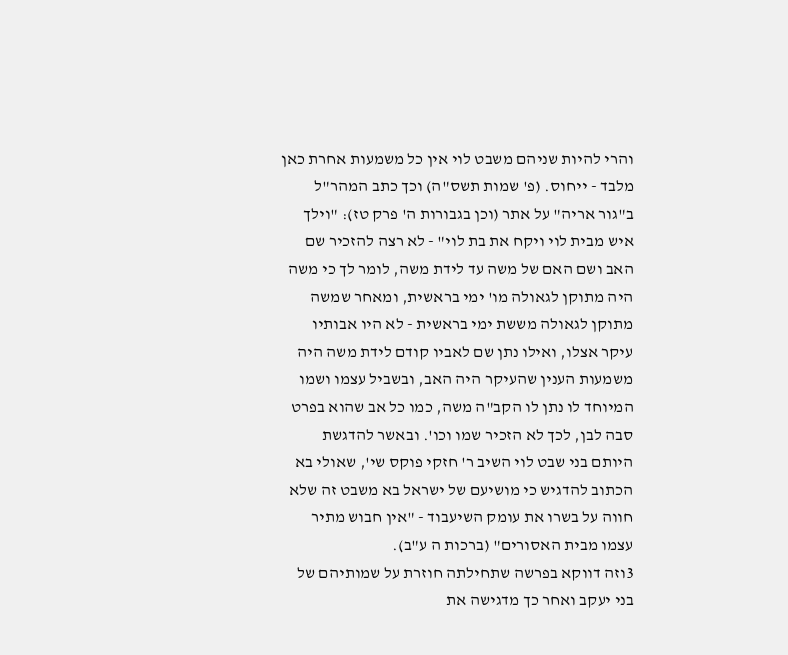והרי להיות שניהם משבט לוי אין כל משמעות אחרת כאן מלבד - ייחוס. (פ' שמות תשס"ה) וכך כתב המהר"ל ב"גור אריה" על אתר (וכן בגבורות ה' פרק טז): "וילך איש מבית לוי ויקח את בת לוי" - לא רצה להזכיר שם האב ושם האם של משה עד לידת משה, לומר לך כי משה היה מתוקן לגאולה מו' ימי בראשית, ומאחר שמשה מתוקן לגאולה מששת ימי בראשית - לא היו אבותיו עיקר אצלו, ואילו נתן שם לאביו קודם לידת משה היה משמעות הענין שהעיקר היה האב, ובשביל עצמו ושמו המיוחד לו נתן לו הקב"ה משה, כמו כל אב שהוא בפרט סבה לבן, לכך לא הזכיר שמו וכו'. ובאשר להדגשת היותם בני שבט לוי השיב ר' חזקי פוקס שי', שאולי בא הכתוב להדגיש כי מושיעם של ישראל בא משבט זה שלא חווה על בשרו את עומק השיעבוד - "אין חבוש מתיר עצמו מבית האסורים" (ברכות ה ע"ב).
3וזה דווקא בפרשה שתחילתה חוזרת על שמותיהם של בני יעקב ואחר כך מדגישה את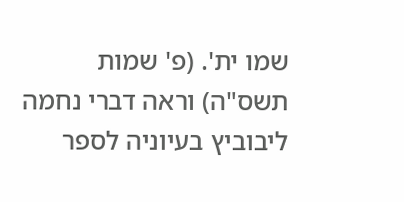שמו ית'. (פ' שמות תשס"ה) וראה דברי נחמה ליבוביץ בעיוניה לספר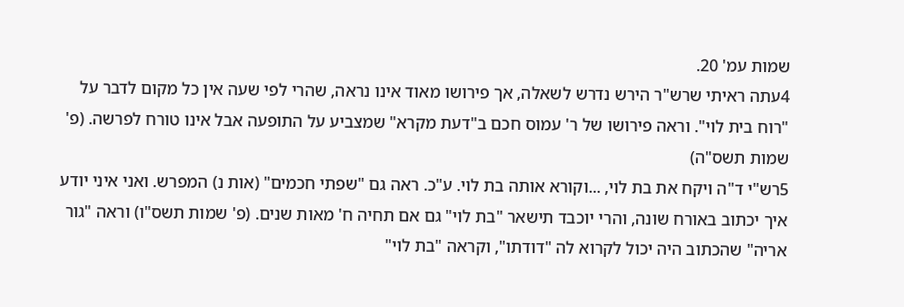שמות עמ' 20.
4עתה ראיתי שרש"ר הירש נדרש לשאלה, אך פירושו מאוד אינו נראה, שהרי לפי שעה אין כל מקום לדבר על "רוח בית לוי". וראה פירושו של ר' עמוס חכם ב"דעת מקרא" שמצביע על התופעה אבל אינו טורח לפרשה. (פ' שמות תשס"ה)
5רש"י ד"ה ויקח את בת לוי, ...וקורא אותה בת לוי. ע"כ. ראה גם "שפתי חכמים" (אות נ) המפרש. ואני איני יודע איך יכתוב באורח שונה, והרי יוכבד תישאר "בת לוי" גם אם תחיה ח' מאות שנים. (פ' שמות תשס"ו) וראה "גור אריה" שהכתוב היה יכול לקרוא לה "דודתו", וקראה "בת לוי"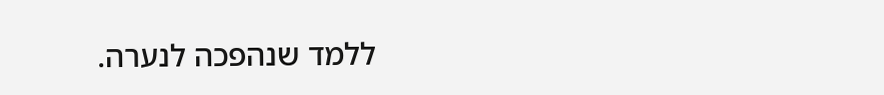ללמד שנהפכה לנערה.